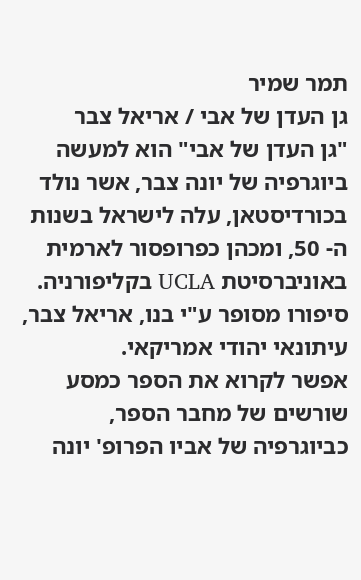תמר שמיר
גן העדן של אבי / אריאל צבר
"גן העדן של אבי" הוא למעשה ביוגרפיה של יונה צבר, אשר נולד בכורדיסטאן, עלה לישראל בשנות ה- 50, ומכהן כפרופסור לארמית באוניברסיטת UCLA בקליפורניה. סיפורו מסופר ע"י בנו, אריאל צבר, עיתונאי יהודי אמריקאי.
אפשר לקרוא את הספר כמסע שורשים של מחבר הספר, כביוגרפיה של אביו הפרופ' יונה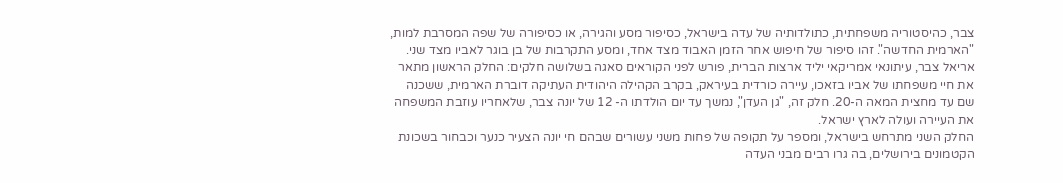צבר, כהיסטוריה משפחתית, כתולדותיה של עדה בישראל, כסיפור מסע והגירה, או כסיפורה של שפה המסרבת למות, "הארמית החדשה". זהו סיפור של חיפוש אחר הזמן האבוד מצד אחד, ומסע התקרבות של בן בוגר לאביו מצד שני.
אריאל צבר, עיתונאי אמריקאי יליד ארצות הברית, פורש לפני הקוראים סאגה בשלושה חלקים: החלק הראשון מתאר את חיי משפחתו של אביו בזאכו, עיירה כורדית בעיראק, בקרב הקהילה היהודית העתיקה דוברת הארמית, ששכנה שם עד מחצית המאה ה-20. חלק זה, "גן העדן", נמשך עד יום הולדתו ה- 12 של יונה צבר, שלאחריו עוזבת המשפחה את העיירה ועולה לארץ ישראל.
החלק השני מתרחש בישראל, ומספר על תקופה של פחות משני עשורים שבהם חי יונה הצעיר כנער וכבחור בשכונת הקטמונים בירושלים, בה גרו רבים מבני העדה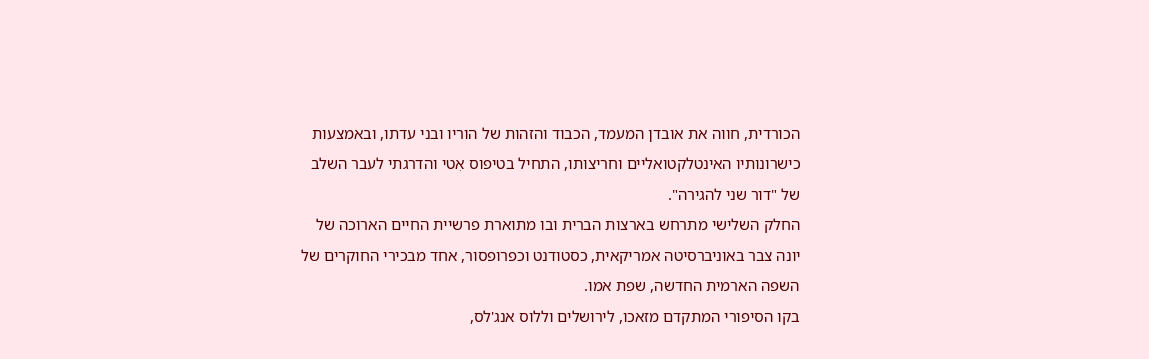הכורדית, חווה את אובדן המעמד, הכבוד והזהות של הוריו ובני עדתו, ובאמצעות כישרונותיו האינטלקטואליים וחריצותו, התחיל בטיפוס אִטי והדרגתי לעבר השלב של "דור שני להגירה".
החלק השלישי מתרחש בארצות הברית ובו מתוארת פרשיית החיים הארוכה של יונה צבר באוניברסיטה אמריקאית, כסטודנט וכפרופסור, אחד מבכירי החוקרים של השפה הארמית החדשה, שפת אמו.
בקו הסיפורי המתקדם מזאכו, לירושלים וללוס אנג'לס,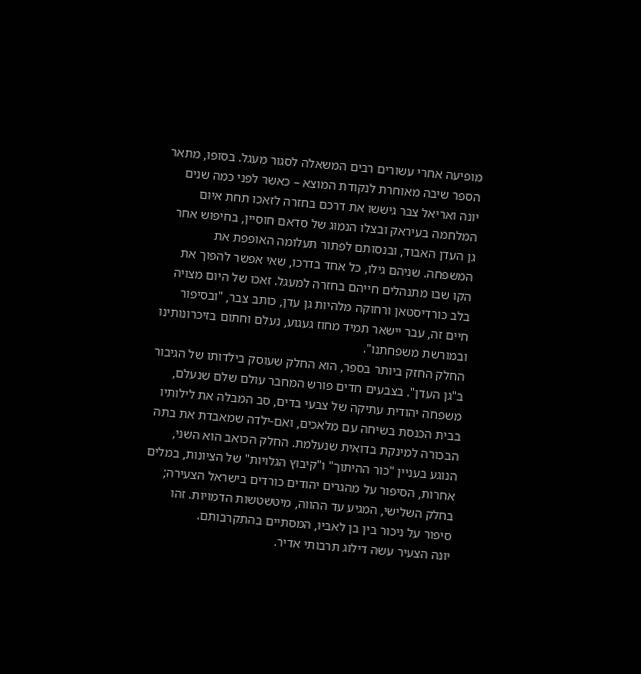מופיעה אחרי עשורים רבים המשאלה לסגור מעגל. בסופו, מתאר הספר שיבה מאוחרת לנקודת המוצא – כאשר לפני כמה שנים יונה ואריאל צבר גיששו את דרכם בחזרה לזאכו תחת איום המלחמה בעיראק ובצלו הנמוג של סדאם חוסיין, בחיפוש אחר גן העדן האבוד, ובנסותם לפתור תעלומה האופפת את המשפחה. שניהם גילו, כל אחד בדרכו, שאי אפשר להפוך את הקו שבו מתנהלים חייהם בחזרה למעגל. זאכו של היום מצויה בלב כורדיסטאן ורחוקה מלהיות גן עדן, כותב צבר, "ובסיפור חיים זה, עבר יישאר תמיד מחוז געגוע, נעלם וחתום בזיכרונותינו ובמורשת משפחתנו".
החלק החזק ביותר בספר, הוא החלק שעוסק בילדותו של הגיבור ב"גן העדן". בצבעים חדים פורש המחבר עולם שלם שנעלם, משפחה יהודית עתיקה של צבעי בדים, סב המבלה את לילותיו בבית הכנסת בשיחה עם מלאכים, ואם-ילדה שמאבדת את בתה הבכורה למינקת בדואית שנעלמת. החלק הכואב הוא השני, הנוגע בעניין "כור ההיתוך" ו"קיבוץ הגלויות" של הציונות, במלים אחרות, הסיפור על מהגרים יהודים כורדים בישראל הצעירה; בחלק השלישי, המגיע עד ההווה, מיטשטשות הדמויות. זהו סיפור על ניכור בין בן לאביו, המסתיים בהתקרבותם.
יונה הצעיר עשה דילוג תרבותי אדיר.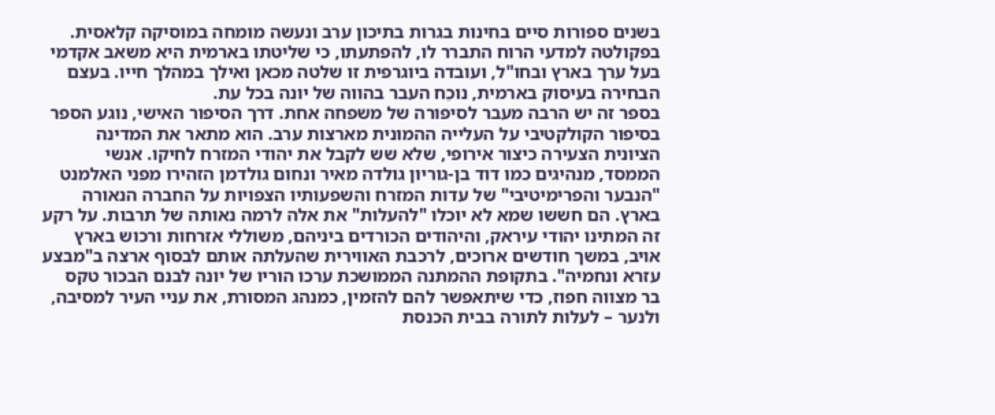בשנים ספורות סיים בחינות בגרות בתיכון ערב ונעשה מומחה במוסיקה קלאסית. בפקולטה למדעי הרוח התברר לו, להפתעתו, כי שליטתו בארמית היא משאב אקדמי בעל ערך בארץ ובחו"ל, ועובדה ביוגרפית זו שלטה מכאן ואילך במהלך חייו. בעצם הבחירה בעיסוק בארמית, נוכֵח העבר בהווה של יונה בכל עת.
בספר זה יש הרבה מעבר לסיפורה של משפחה אחת. דרך הסיפור האישי, נוגע הספר בסיפור הקולקטיבי על העלייה ההמונית מארצות ערב. הוא מתאר את המדינה הציונית הצעירה כיצור אירופי, שלא שש לקבל את יהודי המזרח לחיקו. אנשי הממסד, מנהיגים כמו דוד בן-גוריון גולדה מאיר ונחום גולדמן הזהירו מפני האלמנט "הנבער והפרימיטיבי" של עדות המזרח והשפעותיו הצפויות על החברה הנאורה בארץ. הם חששו שמא לא יוכלו "להעלות" את אלה לרמה נאותה של תרבות. על רקע זה המתינו יהודי עיראק, והיהודים הכורדים ביניהם, משוללי אזרחות ורכוש בארץ אויב, במשך חודשים ארוכים, לרכבת האווירית שהעלתה אותם לבסוף ארצה ב"מבצע עזרא ונחמיה". בתקופת ההמתנה הממושכת ערכו הוריו של יונה לבנם הבכור טקס בר מצווה חפוז, כדי שיתאפשר להם להזמין, כמנהג המסורת, את עניי העיר למסיבה, ולנער – לעלות לתורה בבית הכנסת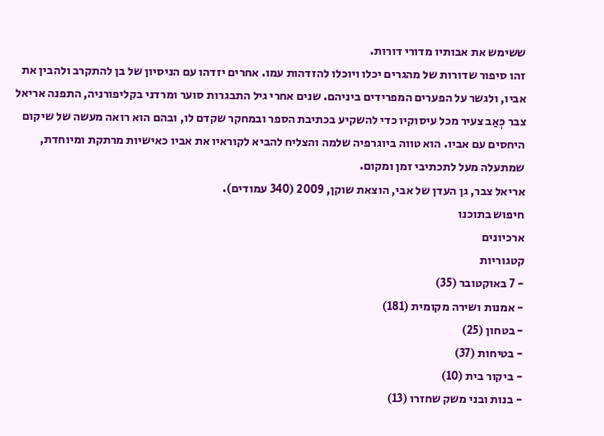ששימש את אבותיו מדורי דורות.
זהו סיפור שדורות של מהגרים יכלו ויוכלו להזדהות עמו. אחרים יזדהו עם הניסיון של בן להתקרב ולהבין את אביו, ולגשר על הפערים המפרידים ביניהם. שנים אחרי גיל התבגרות סוער ומרדני בקליפורניה, התפנה אריאל צבר כְּאַב צעיר מכל עיסוקיו כדי להשקיע בכתיבת הספר ובמחקר שקדם לו, ובהם הוא רואה מעשה של שיקום היחסים עם אביו. הוא טווה ביוגרפיה שלמה והצליח להביא לקוראיו את אביו כאישיות מרתקת ומיוחדת, שמתעלה מעל לתכתיבי זמן ומקום.
אריאל צבר, גן העדן של אבי, הוצאת שוקן, 2009 (340 עמודים).
חיפוש בתוכנו
ארכיונים
קטגוריות
- 7 באוקטובר (35)
- אמנות ושירה מקומית (181)
- בטחון (25)
- בטיחות (37)
- ביקור בית (10)
- בנות ובני משק שחזרו (13)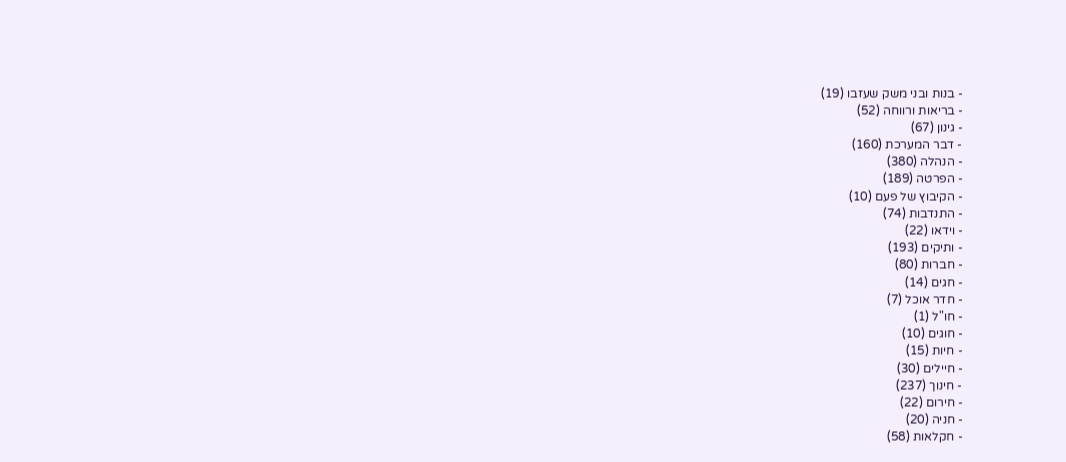- בנות ובני משק שעזבו (19)
- בריאות ורווחה (52)
- גינון (67)
- דבר המערכת (160)
- הנהלה (380)
- הפרטה (189)
- הקיבוץ של פעם (10)
- התנדבות (74)
- וידאו (22)
- ותיקים (193)
- חברות (80)
- חגים (14)
- חדר אוכל (7)
- חו"ל (1)
- חוגים (10)
- חיות (15)
- חיילים (30)
- חינוך (237)
- חירום (22)
- חניה (20)
- חקלאות (58)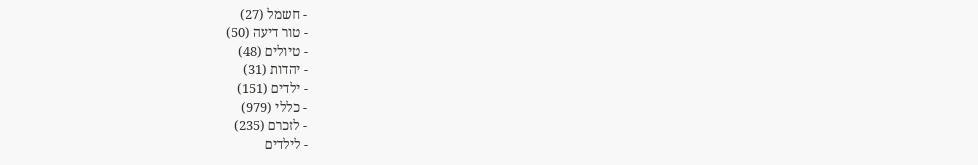- חשמל (27)
- טור דיעה (50)
- טיולים (48)
- יהדות (31)
- ילדים (151)
- כללי (979)
- לזכרם (235)
- לילדים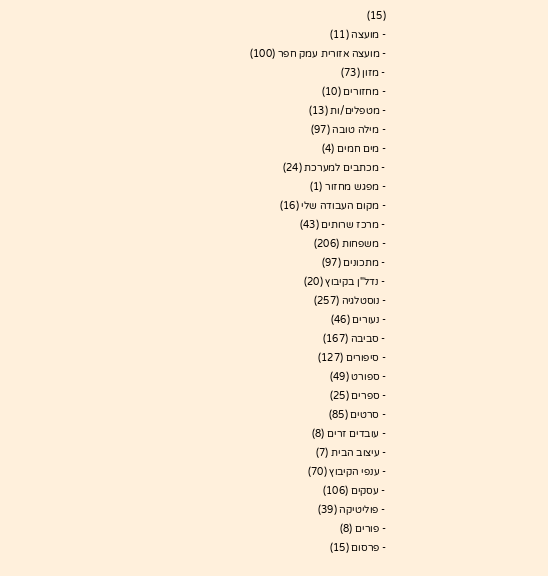(15)
- מועצה (11)
- מועצה אזורית עמק חפר (100)
- מזון (73)
- מחזורים (10)
- מטפלים/ות (13)
- מילה טובה (97)
- מים חמים (4)
- מכתבים למערכת (24)
- מפגש מחזור (1)
- מקום העבודה שלי (16)
- מרכז שרותים (43)
- משפחות (206)
- מתכונים (97)
- נדל"ן בקיבוץ (20)
- נוסטלגיה (257)
- נעורים (46)
- סביבה (167)
- סיפורים (127)
- ספורט (49)
- ספרים (25)
- סרטים (85)
- עובדים זרים (8)
- עיצוב הבית (7)
- ענפי הקיבוץ (70)
- עסקים (106)
- פוליטיקה (39)
- פורים (8)
- פרסום (15)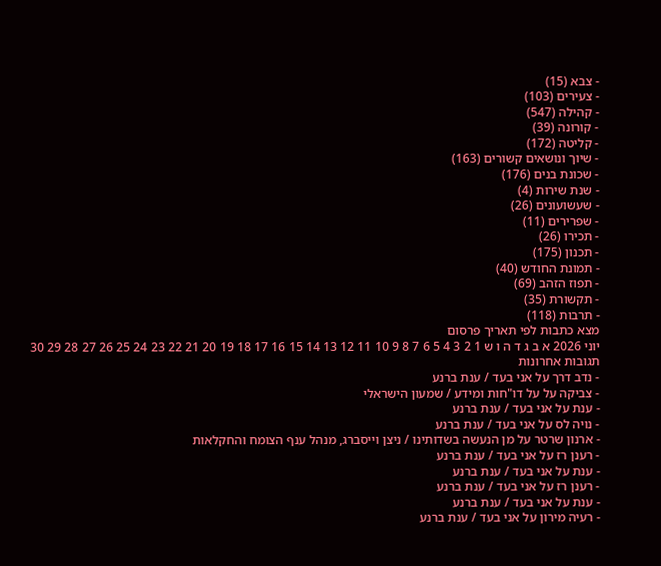- צבא (15)
- צעירים (103)
- קהילה (547)
- קורונה (39)
- קליטה (172)
- שיוך ונושאים קשורים (163)
- שכונת בנים (176)
- שנת שירות (4)
- שעשועונים (26)
- שפרירים (11)
- תכירו (26)
- תכנון (175)
- תמונת החודש (40)
- תפוז הזהב (69)
- תקשורת (35)
- תרבות (118)
מצא כתבות לפי תאריך פרסום
יוני 2026 א ב ג ד ה ו ש 1 2 3 4 5 6 7 8 9 10 11 12 13 14 15 16 17 18 19 20 21 22 23 24 25 26 27 28 29 30
תגובות אחרונות
- נדב דרך על אני בעד / ענת ברנע
- צביקה על על דו"חות ומידע / שמעון הישראלי
- ענת על אני בעד / ענת ברנע
- נויה לס על אני בעד / ענת ברנע
- ארנון שרטר על מן הנעשה בשדותינו / ניצן וייסברג, מנהל ענף הצומח והחקלאות
- רענן רז על אני בעד / ענת ברנע
- ענת על אני בעד / ענת ברנע
- רענן רז על אני בעד / ענת ברנע
- ענת על אני בעד / ענת ברנע
- רעיה מירון על אני בעד / ענת ברנע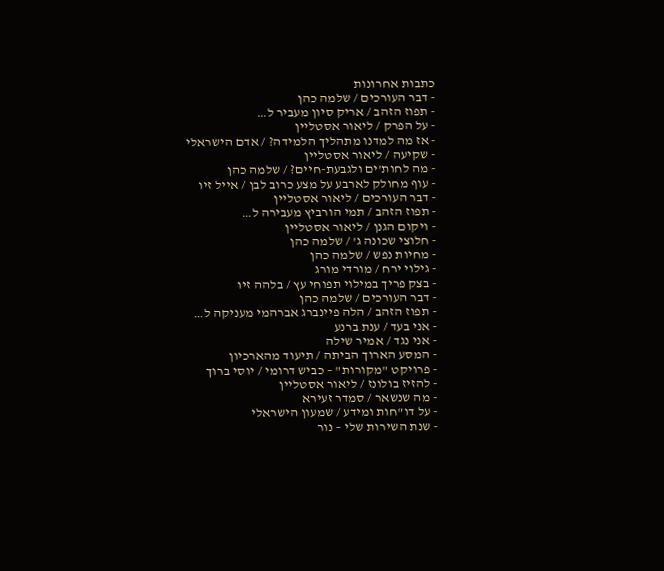כתבות אחרונות
- דבר העורכים / שלמה כהן
- תפוז הזהב / אריק סיון מעביר ל…
- על הפרק / ליאור אסטליין
- אז מה למדנו מתהליך הלמידה? / אדם הישראלי
- שקיעה / ליאור אסטליין
- מה לחות'ים ולגבעת-חיים? / שלמה כהן
- עוף מחולק לארבע על מצע כרוב לבן / אייל זיו
- דבר העורכים / ליאור אסטליין
- תפוז הזהב / תמי הורביץ מעבירה ל…
- ויקום הגנן / ליאור אסטליין
- חלוצי שכונה ג' / שלמה כהן
- מחיות נפש / שלמה כהן
- גילוי ירח / מורדי מורג
- בצק פריך במילוי תפוחי עץ / בלהה זיו
- דבר העורכים / שלמה כהן
- תפוז הזהב / הלה פיינברג אברהמי מעניקה ל…
- אני בעד / ענת ברנע
- אני נגד / אמיר שילה
- המסע הארוך הביתה / תיעוד מהארכיון
- פרויקט "מקורות" – כביש דרומי / יוסי ברוך
- להזיז בולונז / ליאור אסטליין
- מה שנשאר / סמדר זעירא
- על דו"חות ומידע / שמעון הישראלי
- שנת השירות שלי – נור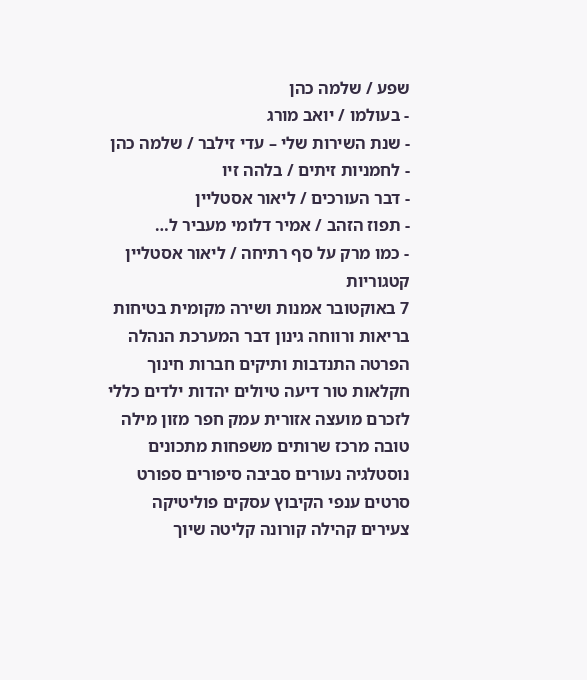שפע / שלמה כהן
- בעולמו / יואב מורג
- שנת השירות שלי – עדי זילבר / שלמה כהן
- לחמניות זיתים / בלהה זיו
- דבר העורכים / ליאור אסטליין
- תפוז הזהב / אמיר דלומי מעביר ל…
- כמו מרק על סף רתיחה / ליאור אסטליין
קטגוריות
7 באוקטובר אמנות ושירה מקומית בטיחות בריאות ורווחה גינון דבר המערכת הנהלה הפרטה התנדבות ותיקים חברות חינוך חקלאות טור דיעה טיולים יהדות ילדים כללי לזכרם מועצה אזורית עמק חפר מזון מילה טובה מרכז שרותים משפחות מתכונים נוסטלגיה נעורים סביבה סיפורים ספורט סרטים ענפי הקיבוץ עסקים פוליטיקה צעירים קהילה קורונה קליטה שיוך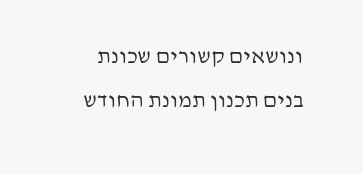ונושאים קשורים שכונת בנים תכנון תמונת החודש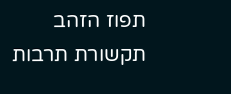תפוז הזהב תקשורת תרבות